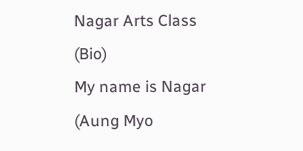Nagar Arts Class
(Bio)
My name is Nagar (Aung Myo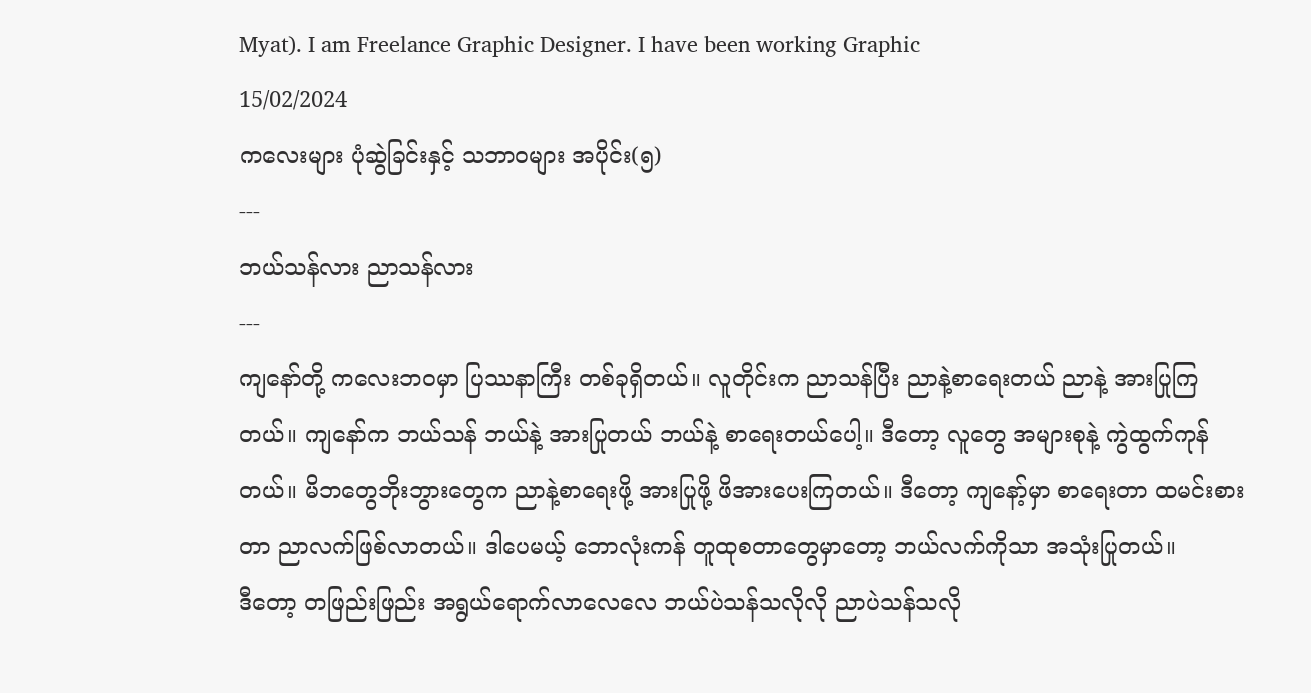Myat). I am Freelance Graphic Designer. I have been working Graphic
15/02/2024
ကလေးများ ပုံဆွဲခြင်းနှင့် သဘာ၀များ အပိုင်း(၅)
---
ဘယ်သန်လား ညာသန်လား
---
ကျနော်တို့ ကလေးဘ၀မှာ ပြဿနာကြီး တစ်ခုရှိတယ်။ လူတိုင်းက ညာသန်ပြီး ညာနဲ့စာရေးတယ် ညာနဲ့ အားပြုကြတယ်။ ကျနော်က ဘယ်သန် ဘယ်နဲ့ အားပြုတယ် ဘယ်နဲ့ စာရေးတယ်ပေါ့။ ဒီတော့ လူတွေ အများစုနဲ့ ကွဲထွက်ကုန်တယ်။ မိဘတွေဘိုးဘွားတွေက ညာနဲ့စာရေးဖို့ အားပြုဖို့ ဖိအားပေးကြတယ်။ ဒီတော့ ကျနော့်မှာ စာရေးတာ ထမင်းစားတာ ညာလက်ဖြစ်လာတယ်။ ဒါပေမယ့် ဘောလုံးကန် တူထုစတာတွေမှာတော့ ဘယ်လက်ကိုသာ အသုံးပြုတယ်။
ဒီတော့ တဖြည်းဖြည်း အရွယ်ရောက်လာလေလေ ဘယ်ပဲသန်သလိုလို ညာပဲသန်သလို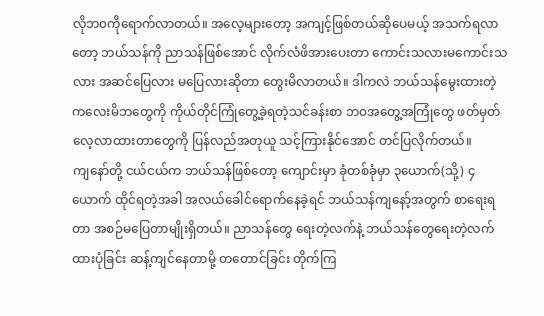လိုဘ၀ကိုရောက်လာတယ်။ အလေ့များတော့ အကျင့်ဖြစ်တယ်ဆိုပေမယ့် အသက်ရလာတော့ ဘယ်သန်ကို ညာသန်ဖြစ်အောင် လိုက်လံဖိအားပေးတာ ကောင်းသလားမကောင်းသလား အဆင်ပြေလား မပြေလားဆိုတာ တွေးမိလာတယ်။ ဒါကလဲ ဘယ်သန်မွေးထားတဲ့ ကလေးမိဘတွေကို ကိုယ်တိုင်ကြုံတွေ့ခဲ့ရတဲ့သင်ခန်းစာ ဘ၀အတွေ့အကြုံတွေ ဖတ်မှတ်လေ့လာထားတာတွေကို ပြန်လည်အတုယူ သင့်ကြားနိုင်အောင် တင်ပြလိုက်တယ်။
ကျနော်တို့ ငယ်ငယ်က ဘယ်သန်ဖြစ်တော့ ကျောင်းမှာ ခုံတစ်ခုံမှာ ၃ယောက်(သို့) ၄ယောက် ထိုင်ရတဲ့အခါ အလယ်ခေါင်ရောက်နေခဲ့ရင် ဘယ်သန်ကျနော့်အတွက် စာရေးရတာ အစဉ်မပြေတာမျိုးရှိတယ်။ ညာသန်တွေ ရေးတဲ့လက်နဲ့ ဘယ်သန်တွေရေးတဲ့လက် ထားပုံခြင်း ဆန့်ကျင်နေတာမို့ တတောင်ခြင်း တိုက်ကြ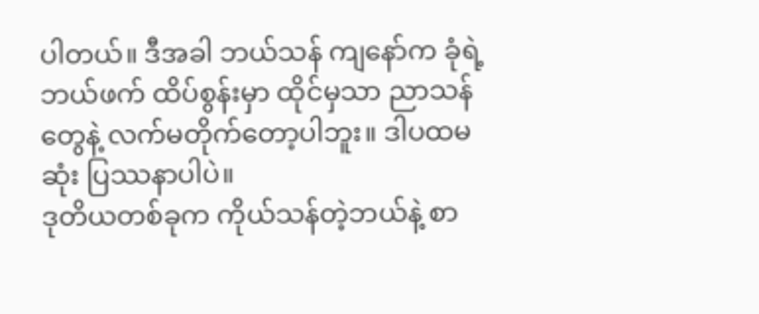ပါတယ်။ ဒီအခါ ဘယ်သန် ကျနော်က ခုံရဲ့ ဘယ်ဖက် ထိပ်စွန်းမှာ ထိုင်မှသာ ညာသန်တွေနဲ့ လက်မတိုက်တော့ပါဘူး။ ဒါပထမဆုံး ပြဿနာပါပဲ။
ဒုတိယတစ်ခုက ကိုယ်သန်တဲ့ဘယ်နဲ့ စာ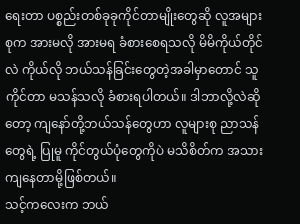ရေးတာ ပစ္စည်းတစ်ခုခုကိုင်တာမျိုးတွေဆို လူအများစုက အားမလို အားမရ ခံစားစေရသလို မိမိကိုယ်တိုင်လဲ ကိုယ်လို ဘယ်သန်ခြင်းတွေတဲ့အခါမှာတောင် သူကိုင်တာ မသန်သလို ခံစားရပါတယ်။ ဒါဘာလို့လဲဆိုတော့ ကျနော်တို့ဘယ်သန်တွေဟာ လူများစု ညာသန်တွေရဲ့ ပြုမူ ကိုင်တွယ်ပုံတွေကိုပဲ မသိစိတ်က အသားကျနေတာမို့ဖြစ်တယ်။
သင့်ကလေးက ဘယ်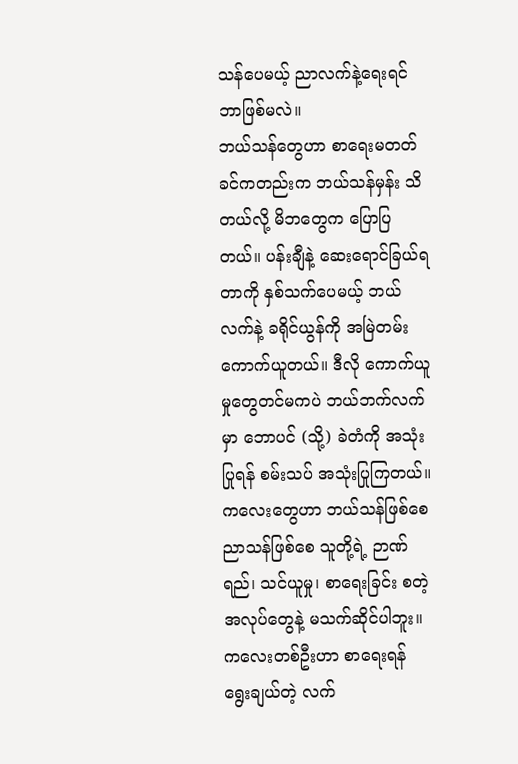သန်ပေမယ့် ညာလက်နဲ့ရေးရင် ဘာဖြစ်မလဲ။
ဘယ်သန်တွေဟာ စာရေးမတတ်ခင်ကတည်းက ဘယ်သန်မှန်း သိတယ်လို့ မိဘတွေက ပြောပြတယ်။ ပန်းချီနဲ့ ဆေးရောင်ခြယ်ရတာကို နှစ်သက်ပေမယ့် ဘယ်လက်နဲ့ ခရိုင်ယွန်ကို အမြဲတမ်း ကောက်ယူတယ်။ ဒီလို ကောက်ယူမှုတွေတင်မကပဲ ဘယ်ဘက်လက်မှာ ဘောပင် (သို့) ခဲတံကို အသုံးပြုရန် စမ်းသပ် အသုံးပြုကြတယ်။
ကလေးတွေဟာ ဘယ်သန်ဖြစ်စေ ညာသန်ဖြစ်စေ သူတို့ရဲ့ ဉာဏ်ရည်၊ သင်ယူမှု၊ စာရေးခြင်း စတဲ့အလုပ်တွေနဲ့ မသက်ဆိုင်ပါဘူး။ ကလေးတစ်ဦးဟာ စာရေးရန် ရွေးချယ်တဲ့ လက်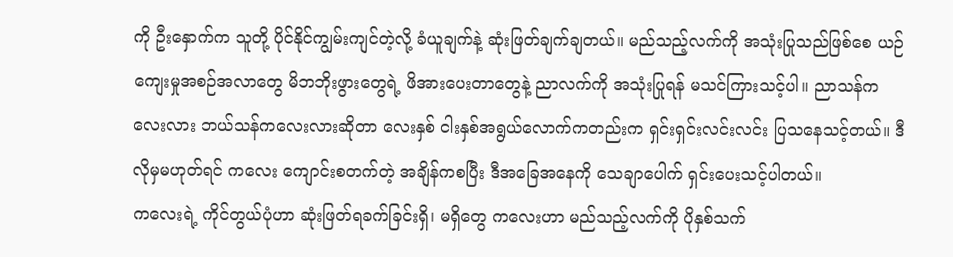ကို ဦးနှောက်က သူတို့ ပိုင်နိုင်ကျွမ်းကျင်တဲ့လို့ ခံယူချက်နဲ့ ဆုံးဖြတ်ချက်ချတယ်။ မည်သည့်လက်ကို အသုံးပြုသည်ဖြစ်စေ ယဉ်ကျေးမှုအစဉ်အလာတွေ မိဘဘိုးဖွားတွေရဲ့ ဖိအားပေးတာတွေနဲ့ ညာလက်ကို အသုံးပြုရန် မသင်ကြားသင့်ပါ။ ညာသန်ကလေးလား ဘယ်သန်ကလေးလားဆိုတာ လေးနှစ် ငါးနှစ်အရွယ်လောက်ကတည်းက ရှင်းရှင်းလင်းလင်း ပြသနေသင့်တယ်။ ဒီလိုမှမဟုတ်ရင် ကလေး ကျောင်းစတက်တဲ့ အချိန်ကစပြီး ဒီအခြေအနေကို သေချာပေါက် ရှင်းပေးသင့်ပါတယ်။
ကလေးရဲ့ ကိုင်တွယ်ပုံဟာ ဆုံးဖြတ်ရခက်ခြင်းရှိ၊ မရှိတွေ ကလေးဟာ မည်သည့်လက်ကို ပိုနှစ်သက်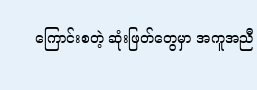ကြောင်းစတဲ့ ဆုံးဖြတ်တွေမှာ အကူအညီ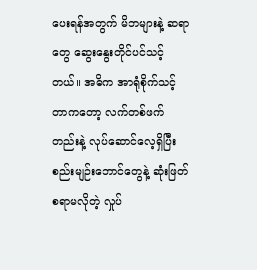ပေးရန်အတွက် မိဘများနဲ့ ဆရာတွေ ဆွေးနွေးတိုင်ပင်သင့်တယ်။ အဓိက အာရုံစိုက်သင့်တာကတော့ လက်တစ်ဖက်တည်းနဲ့ လုပ်ဆောင်လေ့ရှိပြီး စည်းမျဉ်းဘောင်တွေနဲ့ ဆုံးဖြတ်စရာမလိုတဲ့ လှုပ်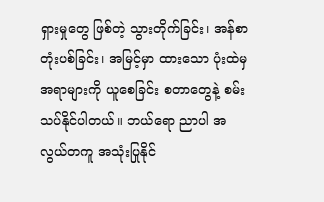ရှားမှုတွေ ဖြစ်တဲ့ သွားတိုက်ခြင်း၊ အန်စာတုံးပစ်ခြင်း၊ အမြင့်မှာ ထားသော ပုံးထဲမှ အရာများကို ယူစေခြင်း စတာတွေနဲ့ စမ်းသပ်နိုင်ပါတယ်။ ဘယ်ရော ညာပါ အလွယ်တကူ အသုံးပြုနိုင်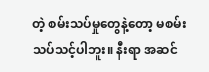တဲ့ စမ်းသပ်မှုတွေနဲ့တော့ မစမ်းသပ်သင့်ပါဘူး။ နီးရာ အဆင်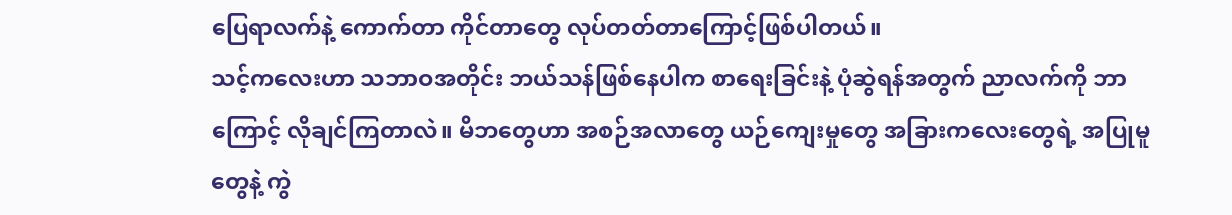ပြေရာလက်နဲ့ ကောက်တာ ကိုင်တာတွေ လုပ်တတ်တာကြောင့်ဖြစ်ပါတယ်။
သင့်ကလေးဟာ သဘာဝအတိုင်း ဘယ်သန်ဖြစ်နေပါက စာရေးခြင်းနဲ့ ပုံဆွဲရန်အတွက် ညာလက်ကို ဘာကြောင့် လိုချင်ကြတာလဲ။ မိဘတွေဟာ အစဉ်အလာတွေ ယဉ်ကျေးမှုတွေ အခြားကလေးတွေရဲ့ အပြုမူတွေနဲ့ ကွဲ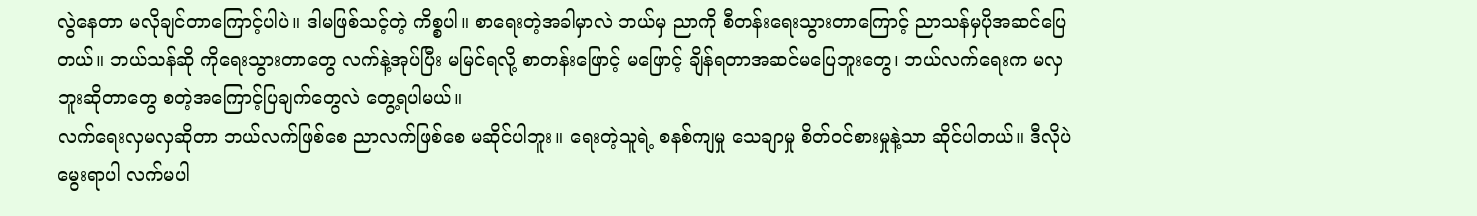လွဲနေတာ မလိုချင်တာကြောင့်ပါပဲ။ ဒါမဖြစ်သင့်တဲ့ ကိစ္စပါ။ စာရေးတဲ့အခါမှာလဲ ဘယ်မှ ညာကို စီတန်းရေးသွားတာကြောင့် ညာသန်မှပိုအဆင်ပြေတယ်။ ဘယ်သန်ဆို ကိုရေးသွားတာတွေ လက်နဲ့အုပ်ပြီး မမြင်ရလို့ စာတန်းဖြောင့် မဖြောင့် ချိန်ရတာအဆင်မပြေဘူးတွေ၊ ဘယ်လက်ရေးက မလှဘူးဆိုတာတွေ စတဲ့အကြောင့်ပြချက်တွေလဲ တွေ့ရပါမယ်။
လက်ရေးလှမလှဆိုတာ ဘယ်လက်ဖြစ်စေ ညာလက်ဖြစ်စေ မဆိုင်ပါဘူး။ ရေးတဲ့သူရဲ့ စနစ်ကျမှု သေချာမှု စိတ်ဝင်စားမှုနဲ့သာ ဆိုင်ပါတယ်။ ဒီလိုပဲ မွေးရာပါ လက်မပါ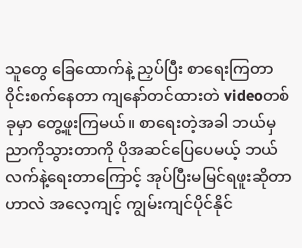သူတွေ ခြေထောက်နဲ့ ညှပ်ပြီး စာရေးကြတာ ၀ိုင်းစက်နေတာ ကျနော်တင်ထားတဲ videoတစ်ခုမှာ တွေ့ဖူးကြမယ်။ စာရေးတဲ့အခါ ဘယ်မှညာကိုသွားတာကို ပိုအဆင်ပြေပေမယ့် ဘယ်လက်နဲ့ရေးတာကြောင့် အုပ်ပြီးမမြင်ရဖူးဆိုတာဟာလဲ အလေ့ကျင့် ကျွမ်းကျင်ပိုင်နိုင်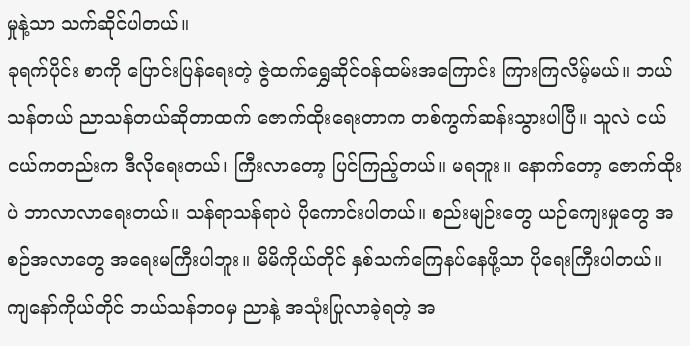မှုနဲ့သာ သက်ဆိုင်ပါတယ်။
ခုရက်ပိုင်း စာကို ပြောင်းပြန်ရေးတဲ့ ဇွဲထက်ရွှေဆိုင်ဝန်ထမ်းအကြောင်း ကြားကြလိမ့်မယ်။ ဘယ်သန်တယ် ညာသန်တယ်ဆိုတာထက် ဇောက်ထိုးရေးတာက တစ်ကွက်ဆန်းသွားပါပြီ။ သူလဲ ငယ်ငယ်ကတည်းက ဒီလိုရေးတယ်၊ ကြီးလာတော့ ပြင်ကြည့်တယ်။ မရဘူး။ နောက်တော့ ဇောက်ထိုးပဲ ဘာလာလာရေးတယ်။ သန်ရာသန်ရာပဲ ပိုကောင်းပါတယ်။ စည်းမျဉ်းတွေ ယဉ်ကျေးမှုတွေ အစဉ်အလာတွေ အရေးမကြီးပါဘူး။ မိမိကိုယ်တိုင် နှစ်သက်ကြေနပ်နေဖို့သာ ပိုရေးကြီးပါတယ်။
ကျနော်ကိုယ်တိုင် ဘယ်သန်ဘ၀မှ ညာနဲ့ အသုံးပြုလာခဲ့ရတဲ့ အ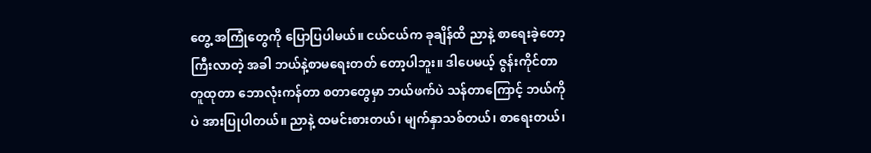တွေ့ အကြုံတွေကို ပြောပြပါမယ်။ ငယ်ငယ်က ခုချိန်ထိ ညာနဲ့ စာရေးခဲ့တော့ ကြီးလာတဲ့ အခါ ဘယ်နဲ့စာမရေးတတ် တော့ပါဘူး။ ဒါပေမယ့် ဇွန်းကိုင်တာ တူထုတာ ဘောလုံးကန်တာ စတာတွေမှာ ဘယ်ဖက်ပဲ သန်တာကြောင့် ဘယ်ကိုပဲ အားပြုပါတယ်။ ညာနဲ့ ထမင်းစားတယ်၊ မျက်နှာသစ်တယ်၊ စာရေးတယ်၊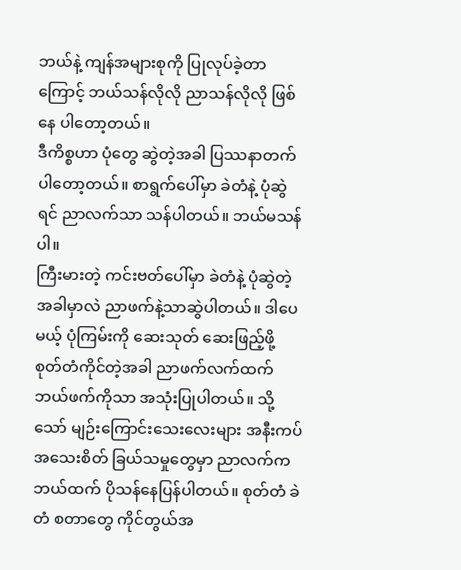ဘယ်နဲ့ ကျန်အများစုကို ပြုလုပ်ခဲ့တာကြောင့် ဘယ်သန်လိုလို ညာသန်လိုလို ဖြစ်နေ ပါတော့တယ်။
ဒီကိစ္စဟာ ပုံတွေ ဆွဲတဲ့အခါ ပြဿနာတက်ပါတော့တယ်။ စာရွက်ပေါ်မှာ ခဲတံနဲ့ ပုံဆွဲရင် ညာလက်သာ သန်ပါတယ်။ ဘယ်မသန်ပါ။
ကြီးမားတဲ့ ကင်းဗတ်ပေါ်မှာ ခဲတံနဲ့ ပုံဆွဲတဲ့ အခါမှာလဲ ညာဖက်နဲ့သာဆွဲပါတယ်။ ဒါပေမယ့် ပုံကြမ်းကို ဆေးသုတ် ဆေးဖြည့်ဖို့ စုတ်တံကိုင်တဲ့အခါ ညာဖက်လက်ထက် ဘယ်ဖက်ကိုသာ အသုံးပြုပါတယ်။ သို့သော် မျဉ်းကြောင်းသေးလေးများ အနီးကပ်အသေးစိတ် ခြယ်သမှုတွေမှာ ညာလက်က ဘယ်ထက် ပိုသန်နေပြန်ပါတယ်။ စုတ်တံ ခဲတံ စတာတွေ ကိုင်တွယ်အ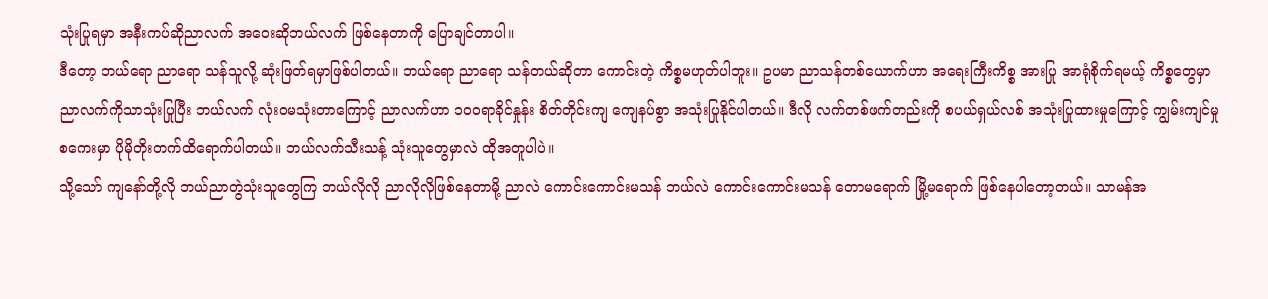သုံးပြုရမှာ အနီးကပ်ဆိုညာလက် အဝေးဆိုဘယ်လက် ဖြစ်နေတာကို ပြောချင်တာပါ။
ဒီတော့ ဘယ်ရော ညာရော သန်သူလို့ ဆုံးဖြတ်ရမှာဖြစ်ပါတယ်။ ဘယ်ရော ညာရော သန်တယ်ဆိုတာ ကောင်းတဲ့ ကိစ္စမဟုတ်ပါဘူး။ ဥပမာ ညာသန်တစ်ယောက်ဟာ အရေးကြီးကိစ္စ အားပြု အာရုံစိုက်ရမယ့် ကိစ္စတွေမှာ ညာလက်ကိုသာသုံးပြုပြီး ဘယ်လက် လုံး၀မသုံးတာကြောင့် ညာလက်ဟာ ၁၀၀ရာခိုင်နှုန်း စိတ်တိုင်းကျ ကျေနပ်စွာ အသုံးပြုနိုင်ပါတယ်။ ဒီလို လက်တစ်ဖက်တည်းကို စပယ်ရှယ်လစ် အသုံးပြုထားမှုကြောင့် ကျွမ်းကျင်မှုစကေးမှာ ပိုမိုတိုးတက်ထိရောက်ပါတယ်။ ဘယ်လက်သီးသန့် သုံးသူတွေမှာလဲ ထိုအတူပါပဲ။
သို့သော် ကျနော်တို့လို ဘယ်ညာတွဲသုံးသူတွေကြ ဘယ်လိုလို ညာလိုလိုဖြစ်နေတာမို့ ညာလဲ ကောင်းကောင်းမသန် ဘယ်လဲ ကောင်းကောင်းမသန် တောမရောက် မြို့မရောက် ဖြစ်နေပါတော့တယ်။ သာမန်အ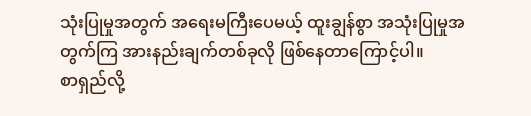သုံးပြုမှုအတွက် အရေးမကြီးပေမယ့် ထူးချွန်စွာ အသုံးပြုမှုအတွက်ကြ အားနည်းချက်တစ်ခုလို ဖြစ်နေတာကြောင့်ပါ။
စာရှည်လို့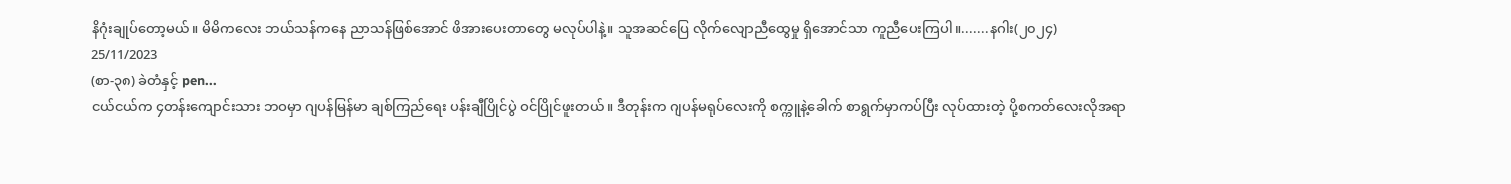နိဂုံးချုပ်တော့မယ်။ မိမိကလေး ဘယ်သန်ကနေ ညာသန်ဖြစ်အောင် ဖိအားပေးတာတွေ မလုပ်ပါနဲ့။ သူအဆင်ပြေ လိုက်လျောညီထွေမှု ရှိအောင်သာ ကူညီပေးကြပါ။.......နဂါး(၂၀၂၄)
25/11/2023
(စာ-၃၈) ခဲတံနှင့် pen...
ငယ်ငယ်က ၄တန်းကျောင်းသား ဘဝမှာ ဂျပန်မြန်မာ ချစ်ကြည်ရေး ပန်းချီပြိုင်ပွဲ ဝင်ပြိုင်ဖူးတယ်။ ဒီတုန်းက ဂျပန်မရုပ်လေးကို စက္ကူနဲ့ခေါက် စာရွက်မှာကပ်ပြီး လုပ်ထားတဲ့ ပို့စကတ်လေးလိုအရာ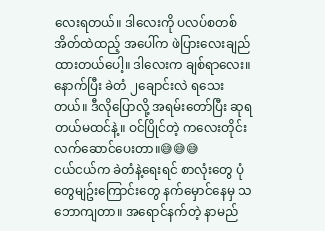လေးရတယ်။ ဒါလေးကို ပလပ်စတစ်အိတ်ထဲထည့် အပေါ်က ဖဲပြားလေးချည်ထားတယ်ပေါ့။ ဒါလေးက ချစ်ရာလေး။ နောက်ပြီး ခဲတံ ၂ချောင်းလဲ ရသေးတယ်။ ဒီလိုပြောလို့ အရမ်းတော်ပြီး ဆုရတယ်မထင်နဲ့။ ဝင်ပြိုင်တဲ့ ကလေးတိုင်း လက်ဆောင်ပေးတာ။😅😅😅
ငယ်ငယ်က ခဲတံနဲ့ရေးရင် စာလုံးတွေ ပုံတွေမျဥ်းကြောင်းတွေ နက်မှောင်နေမှ သဘောကျတာ။ အရောင်နက်တဲ့ နာမည်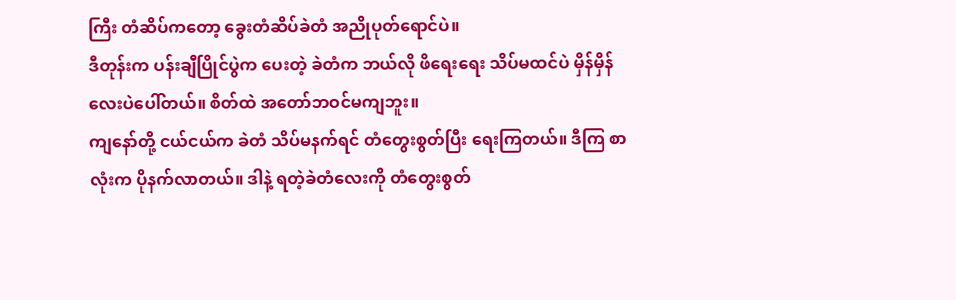ကြီး တံဆိပ်ကတော့ ခွေးတံဆိပ်ခဲတံ အညိုပုတ်ရောင်ပဲ။
ဒီတုန်းက ပန်းချီပြိုင်ပွဲက ပေးတဲ့ ခဲတံက ဘယ်လို ဖိရေးရေး သိပ်မထင်ပဲ မှိန်မှိန်လေးပဲပေါ်တယ်။ စိတ်ထဲ အတော်ဘဝင်မကျဘူး။
ကျနော်တို့ ငယ်ငယ်က ခဲတံ သိပ်မနက်ရင် တံတွေးစွတ်ပြီး ရေးကြတယ်။ ဒီကြ စာလုံးက ပိုနက်လာတယ်။ ဒါနဲ့ ရတဲ့ခဲတံလေးကို တံတွေးစွတ်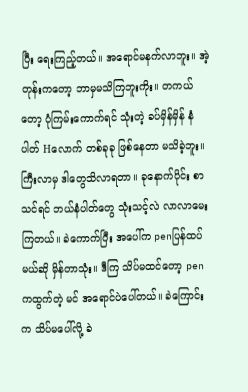ပြီး ရေးကြည့်တယ်။ အရောင်မနက်လာဘူး။ အဲ့တုန်းကတော့ ဘာမှမသိကြဘူးကိုး။ တကယ်တော့ ပုံကြမ်းကောက်ရင် သုံးတဲ့ ခပ်မှိန်မှိန် နံပါတ် Hလောက် တစ်ခုခု ဖြစ်နေတာ မသိခဲ့ဘူး။
ကြီးလာမှ ဒါတွေသိလာရတာ။ ခုနောက်ပိုင်း စာသင်ရင် ဘယ်နံပါတ်တွေ သုံးသင့်လဲ လာလာမေးကြတယ်။ ခဲကောက်ပြီး အပေါ်က penပြန်ထပ်မယ်ဆို မှိန်တာသုံး။ ဒီကြ သိပ်မထင်တော့ penကထွက်တဲ့ မင် အရောင်ပဲပေါ်တယ်။ ခဲကြောင်းက သိပ်မပေါ်လို့ ခဲ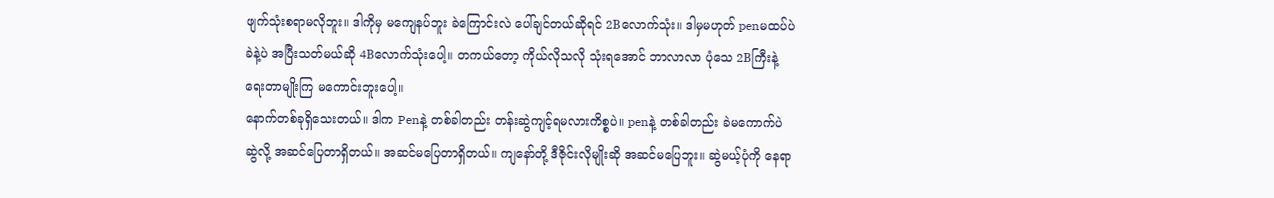ဖျက်သုံးစရာမလိုဘူး။ ဒါကိုမှ မကျေနပ်ဘူး ခဲကြောင်းလဲ ပေါ်ချင်တယ်ဆိုရင် 2Bလောက်သုံး။ ဒါမှမဟုတ် penမထပ်ပဲ ခဲနဲ့ပဲ အပြီးသတ်မယ်ဆို 4Bလောက်သုံးပေါ့။ တကယ်တော့ ကိုယ်လိုသလို သုံးရအောင် ဘာလာလာ ပုံသေ 2Bကြီးနဲ့ ရေးတာမျိုးကြ မကောင်းဘူးပေါ့။
နောက်တစ်ခုရှိသေးတယ်။ ဒါက Penနဲ့ တစ်ခါတည်း တန်းဆွဲကျင့်ရမလားကိစ္စပဲ။ penနဲ့ တစ်ခါတည်း ခဲမကောက်ပဲ ဆွဲလို့ အဆင်ပြေတာရှိတယ်။ အဆင်မပြေတာရှိတယ်။ ကျနော်တို့ ဒီဇိုင်းလိုမျိုးဆို အဆင်မပြေဘူး။ ဆွဲမယ့်ပုံကို နေရာ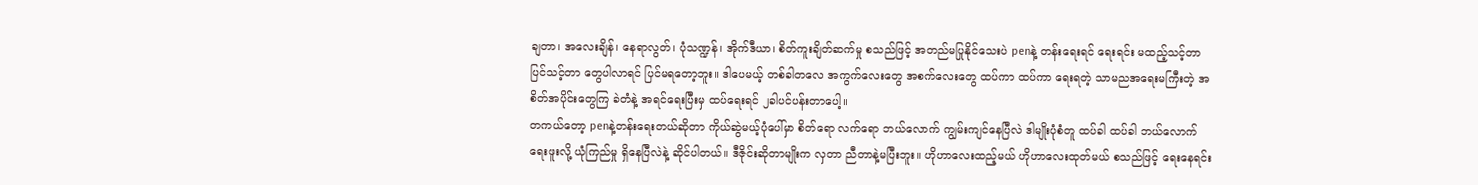ချတာ၊ အလေးချိန်၊ နေရာလွတ်၊ ပုံသဏ္ဍန်၊ အိုက်ဒီယာ၊ စိတ်ကူးချိတ်ဆက်မှု စသည်ဖြင့် အတည်မပြုနိုင်သေးပဲ penနဲ့ တန်းရေးရင် ရေးရင်း မထည့်သင့်တာ ပြင်သင့်တာ တွေပါလာရင် ပြင်မရတော့ဘူး။ ဒါပေမယ့် တစ်ခါတလေ အကွက်လေးတွေ အစက်လေးတွေ ထပ်ကာ ထပ်ကာ ရေးရတဲ့ သာမညအရေးမကြီးတဲ့ အစိတ်အပိုင်းတွေကြ ခဲတံနဲ့ အရင်ရေးပြီးမှ ထပ်ရေးရင် ၂ခါပင်ပန်းတာပေါ့။
တကယ်တော့ penနဲ့တန်းရေးတယ်ဆိုတာ ကိုယ်ဆွဲမယ့်ပုံပေါ်မှာ စိတ်ရော လက်ရော ဘယ်လောက် ကျွမ်းကျင်နေပြီလဲ ဒါမျိုးပုံစံတူ ထပ်ခါ ထပ်ခါ ဘယ်လောက်ရေးဖူးလို့ ယုံကြည်မှု ရှိနေပြီလဲနဲ့ ဆိုင်ပါတယ်။ ဒီဇိုင်းဆိုတာမျိုးက လှတာ ညီတာနဲ့မပြီးဘူး။ ဟိုဟာလေးထည့်မယ် ဟိုဟာလေးထုတ်မယ် စသည်ဖြင့် ရေးနေရင်း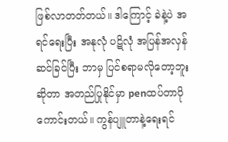ဖြစ်လာတတ်တယ်။ ဒါကြောင့် ခဲနဲ့ပဲ အရင်ရေးပြီး အနုလုံ ပဋိလုံ အပြန်အလှန် ဆင်ခြင်ပြီး ဘာမှ ပြင်စရာမလိုတော့ဘူး ဆိုတာ အတည်ပြုနိုင်မှာ penထပ်တာပိုကောင်းတယ်။ ကွန်ပျူတာနဲ့ရေးရင်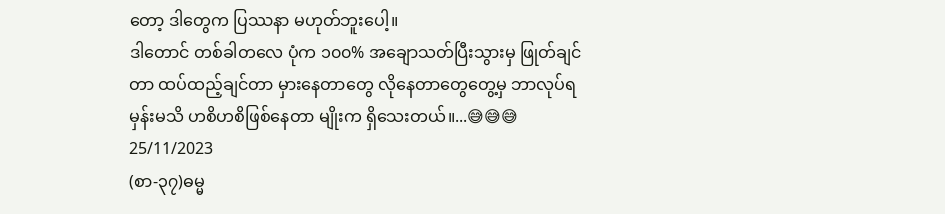တော့ ဒါတွေက ပြဿနာ မဟုတ်ဘူးပေါ့။
ဒါတောင် တစ်ခါတလေ ပုံက ၁၀၀% အချောသတ်ပြီးသွားမှ ဖြုတ်ချင်တာ ထပ်ထည့်ချင်တာ မှားနေတာတွေ လိုနေတာတွေတွေ့မှ ဘာလုပ်ရမှန်းမသိ ဟစိဟစိဖြစ်နေတာ မျိုးက ရှိသေးတယ်။...😅😅😅
25/11/2023
(စာ-၃၇)ဓမ္မ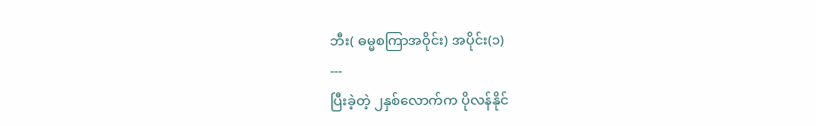ဘီး( ဓမ္မစကြာအဝိုင်း) အပိုင်း(၁)
---
ပြီးခဲ့တဲ့ ၂နှစ်လောက်က ပိုလန်နိုင်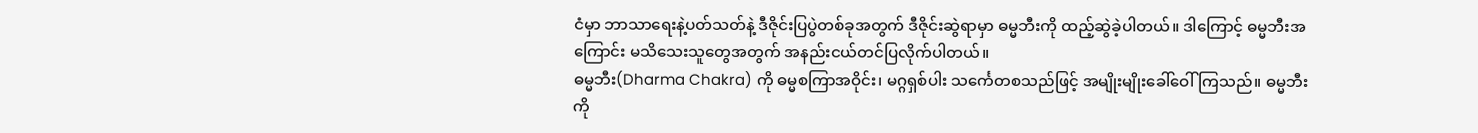ငံမှာ ဘာသာရေးနဲ့ပတ်သတ်နဲ့ ဒီဇိုင်းပြပွဲတစ်ခုအတွက် ဒီဇိုင်းဆွဲရာမှာ ဓမ္မဘီးကို ထည့်ဆွဲခဲ့ပါတယ်။ ဒါကြောင့် ဓမ္မဘီးအကြောင်း မသိသေးသူတွေအတွက် အနည်းငယ်တင်ပြလိုက်ပါတယ်။
ဓမ္မဘီး(Dharma Chakra) ကို ဓမ္မစကြာအဝိုင်း၊ မဂ္ဂရှစ်ပါး သင်္ကေတစသည်ဖြင့် အမျိုးမျိုးခေါ်ဝေါ်ကြသည်။ ဓမ္မဘီးကို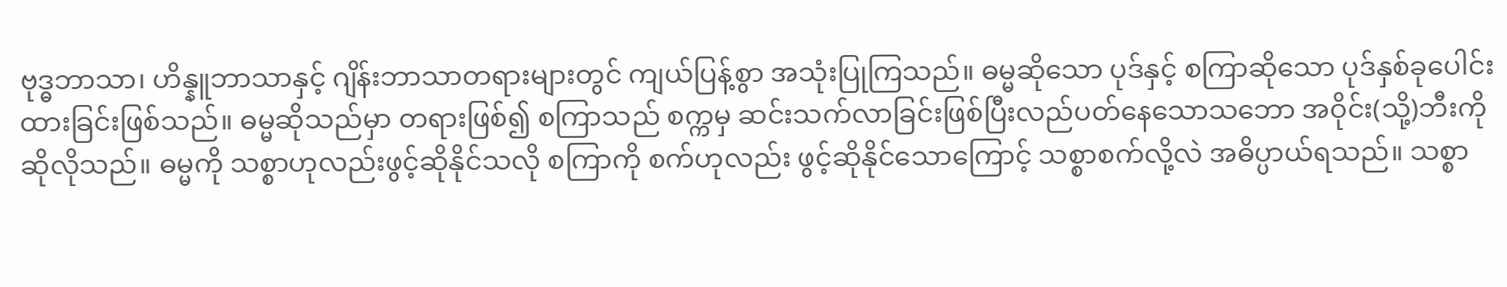ဗုဒ္ဓဘာသာ၊ ဟိန္နူဘာသာနှင့် ဂျိန်းဘာသာတရားများတွင် ကျယ်ပြန့်စွာ အသုံးပြုကြသည်။ ဓမ္မဆိုသော ပုဒ်နှင့် စကြာဆိုသော ပုဒ်နှစ်ခုပေါင်းထားခြင်းဖြစ်သည်။ ဓမ္မဆိုသည်မှာ တရားဖြစ်၍ စကြာသည် စက္ကမှ ဆင်းသက်လာခြင်းဖြစ်ပြီးလည်ပတ်နေသောသဘော အဝိုင်း(သို့)ဘီးကို ဆိုလိုသည်။ ဓမ္မကို သစ္စာဟုလည်းဖွင့်ဆိုနိုင်သလို စကြာကို စက်ဟုလည်း ဖွင့်ဆိုနိုင်သောကြောင့် သစ္စာစက်လို့လဲ အဓိပ္ပာယ်ရသည်။ သစ္စာ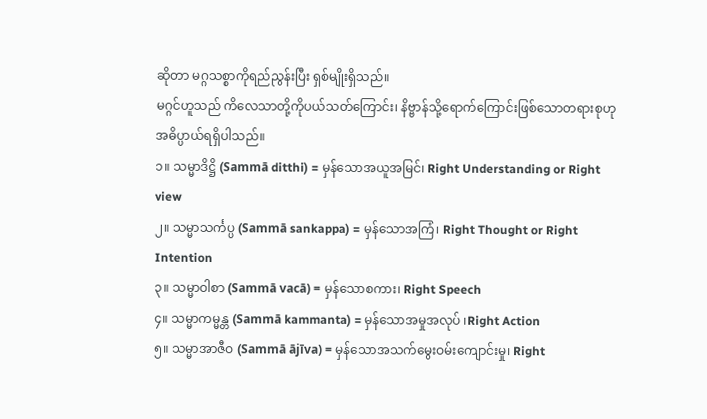ဆိုတာ မဂ္ဂသစ္စာကိုရည်ညွန်းပြီး ရှစ်မျိုးရှိသည်။
မဂ္ဂင်ဟူသည် ကိလေသာတို့ကိုပယ်သတ်ကြောင်း၊ နိဗ္ဗာန်သို့ရောက်ကြောင်းဖြစ်သောတရားစုဟု အဓိပ္ပာယ်ရရှိပါသည်။
၁။ သမ္မာဒိဋ္ဌိ (Sammā ditthi) = မှန်သောအယူအမြင်၊ Right Understanding or Right view
၂။ သမ္မာသင်္ကပ္ပ (Sammā sankappa) = မှန်သောအကြံ၊ Right Thought or Right Intention
၃။ သမ္မာဝါစာ (Sammā vacā) = မှန်သောစကား၊ Right Speech
၄။ သမ္မာကမ္မန္တ (Sammā kammanta) = မှန်သောအမှုအလုပ် ၊Right Action
၅။ သမ္မာအာဇီဝ (Sammā ājīva) = မှန်သောအသက်မွေးဝမ်းကျောင်းမှု၊ Right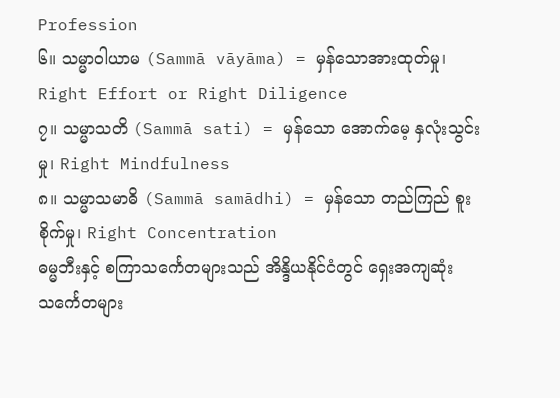Profession
၆။ သမ္မာဝါယာမ (Sammā vāyāma) = မှန်သောအားထုတ်မှု၊ Right Effort or Right Diligence
၇။ သမ္မာသတိ (Sammā sati) = မှန်သော အောက်မေ့ နှလုံးသွင်းမှု၊ Right Mindfulness
၈။ သမ္မာသမာဓိ (Sammā samādhi) = မှန်သော တည်ကြည် စူးစိုက်မှု၊ Right Concentration
ဓမ္မဘီးနှင့် စကြာသင်္ကေတများသည် အိန္ဒိယနိုင်ငံတွင် ရှေးအကျဆုံးသင်္ကေတများ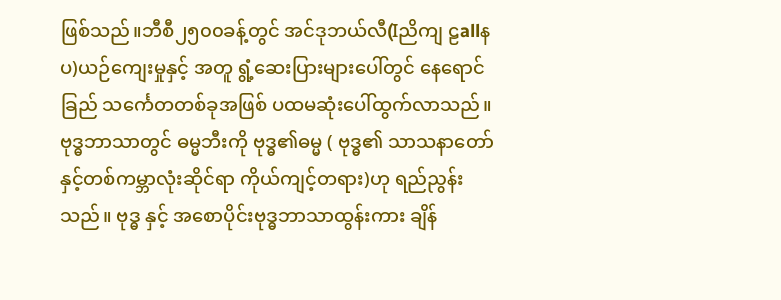ဖြစ်သည်။ဘီစီ၂၅၀၀ခန့်တွင် အင်ဒုဘယ်လီ(Iညိကျ ဠallနပ)ယဉ်ကျေးမှုနှင့် အတူ ရွံ့ဆေးပြားများပေါ်တွင် နေရောင်ခြည် သင်္ကေတတစ်ခုအဖြစ် ပထမဆုံးပေါ်ထွက်လာသည်။ ဗုဒ္ဓဘာသာတွင် ဓမ္မဘီးကို ဗုဒ္ဓ၏ဓမ္မ ( ဗုဒ္ဓ၏ သာသနာတော် နှင့်တစ်ကမ္ဘာလုံးဆိုင်ရာ ကိုယ်ကျင့်တရား)ဟု ရည်ညွန်းသည်။ ဗုဒ္ဓ နှင့် အစောပိုင်းဗုဒ္ဓဘာသာထွန်းကား ချိန်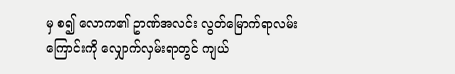မှ စ၍ လောက၏ ဥာဏ်အလင်း လွတ်မြောက်ရာလမ်းကြောင်းကို လျှောက်လှမ်းရာတွင် ကျယ်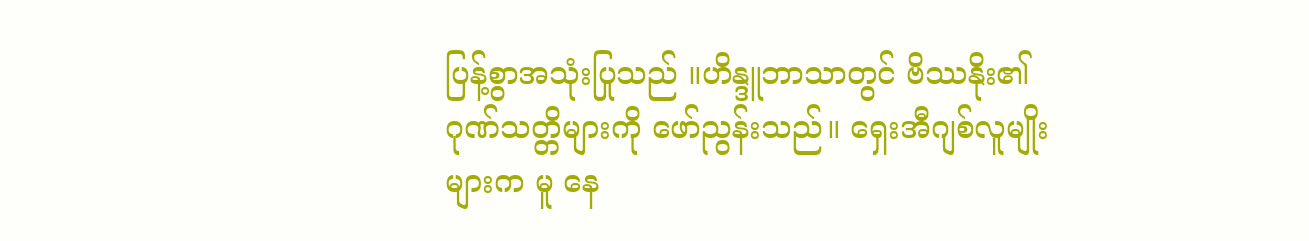ပြန့်စွာအသုံးပြုသည် ။ဟိန္ဒူဘာသာတွင် ဗိဿနိုး၏ ဂုဏ်သတ္တိများကို ဖော်ညွန်းသည်။ ရှေးအီဂျစ်လူမျိုးများက မူ နေ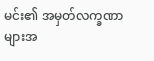မင်း၏ အမှတ်လက္ခဏာများအ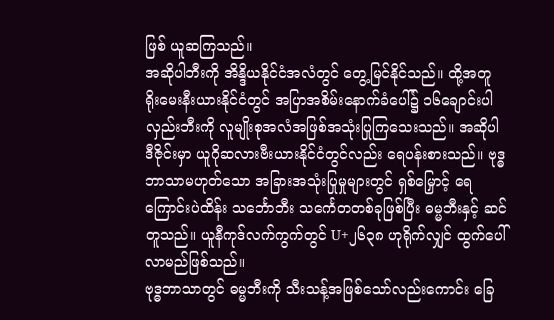ဖြစ် ယူဆကြသည်။
အဆိုပါဘီးကို အိန္ဒိယနိုင်ငံအလံတွင် တွေ့မြင်နိုင်သည်။ ထို့အတူ ရိုးမေးနီးယားနိုင်ငံတွင် အပြာအစိမ်းနောက်ခံပေါ်၌ ၁၆ချောင်းပါ လှည်းဘီးကို လူမျိုးစုအလံအဖြစ်အသုံးပြုကြသေးသည်။ အဆိုပါဒီဇိုင်းမှာ ယူဂိုဆလားဗီးယားနိုင်ငံတွင်လည်း ရေပန်းစားသည်။ ဗုဒ္ဓဘာသာမဟုတ်သော အခြားအသုံးပြုမှုများတွင် ရှစ်မြှောင့် ရေကြောင်းပဲထိန်း သင်္ဘောဘီး သင်္ကေတတစ်ခုဖြစ်ပြီး ဓမ္မဘီးနှင့် ဆင်တူသည်။ ယူနီကုဒ်လက်ကွက်တွင် U+၂၆၃၈ ဟုရိုက်လျှင် ထွက်ပေါ်လာမည်ဖြစ်သည်။
ဗုဒ္ဓဘာသာတွင် ဓမ္မဘီးကို သီးသန့်အဖြစ်သော်လည်းကောင်း ခြေ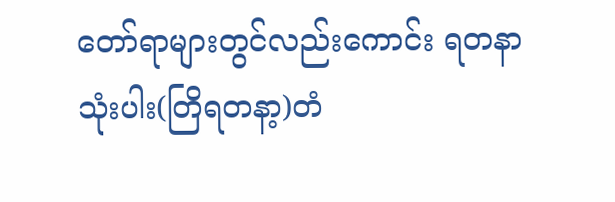တော်ရာများတွင်လည်းကောင်း ရတနာသုံးပါး(တြိရတနာ့)တံ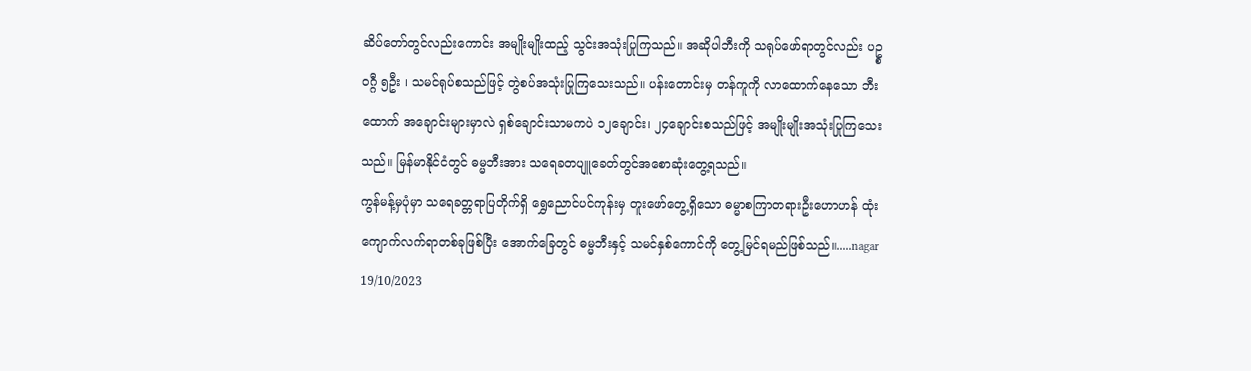ဆိပ်တော်တွင်လည်းကောင်း အမျိုးမျိုးထည့် သွင်းအသုံးပြုကြသည်။ အဆိုပါဘီးကို သရုပ်ဖော်ရာတွင်လည်း ပဥ္စဝဂ္ဂီ ၅ဦး ၊ သမင်ရုပ်စသည်ဖြင့် တွဲစပ်အသုံးပြုကြသေးသည်။ ပန်းတောင်းမှ တန်ကူကို လာထောက်နေသော ဘီးထောက် အချောင်းများမှာလဲ ရှစ်ချောင်းသာမကပဲ ၁၂ချောင်း၊ ၂၄ချောင်းစသည်ဖြင့် အမျိုးမျိုးအသုံးပြုကြသေးသည်။ မြန်မာနိုင်ငံတွင် ဓမ္မဘီးအား သရေခတပျူခေတ်တွင်အစောဆုံးတွေ့ရသည်။
ကွန်မန့်မှပုံမှာ သရေခတ္တရာပြတိုက်ရှိ ရွှေညောင်ပင်ကုန်းမှ တူးဖော်တွေ့ရှိသော ဓမ္မာစကြာတရားဦးဟောဟန် ထုံးကျောက်လက်ရာတစ်ခုဖြစ်ပြီး အောက်ခြေတွင် ဓမ္မဘီးနှင့် သမင်နှစ်ကောင်ကို တွေ့မြင်ရမည်ဖြစ်သည်။.....nagar
19/10/2023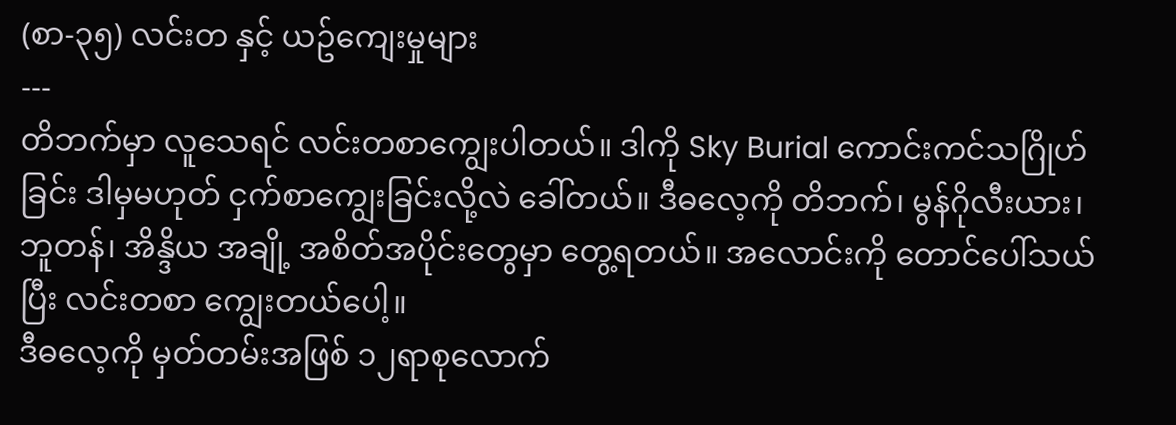(စာ-၃၅) လင်းတ နှင့် ယဥ်ကျေးမှုများ
---
တိဘက်မှာ လူသေရင် လင်းတစာကျွေးပါတယ်။ ဒါကို Sky Burial ကောင်းကင်သဂြိုဟ်ခြင်း ဒါမှမဟုတ် ငှက်စာကျွေးခြင်းလို့လဲ ခေါ်တယ်။ ဒီဓလေ့ကို တိဘက်၊ မွန်ဂိုလီးယား၊ ဘူတန်၊ အိန္ဒိယ အချို့ အစိတ်အပိုင်းတွေမှာ တွေ့ရတယ်။ အလောင်းကို တောင်ပေါ်သယ်ပြီး လင်းတစာ ကျွေးတယ်ပေါ့။
ဒီဓလေ့ကို မှတ်တမ်းအဖြစ် ၁၂ရာစုလောက်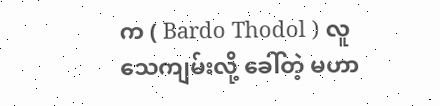က ( Bardo Thodol ) လူသေကျမ်းလို့ ခေါ်တဲ့ မဟာ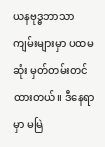ယနဗုဒ္ဓဘာသာ ကျမ်းများမှာ ပထမဆုံး မှတ်တမ်းတင်ထားတယ်။ ဒီနေရာမှာ မမြဲ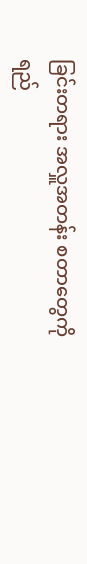ခြင်းတရား အလှူအတန်း စတာတွေကို ရည်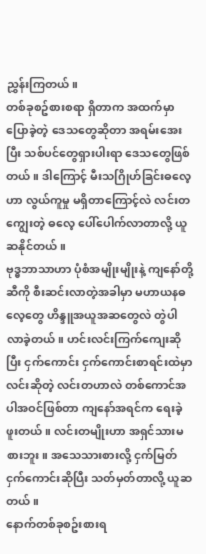ညွှန်းကြတယ်။
တစ်ခုစဥ်စားစရာ ရှိတာက အထက်မှာပြောခဲ့တဲ့ ဒေသတွေဆိုတာ အရမ်းအေးပြီး သစ်ပင်တွေရှားပါးရာ ဒေသတွေဖြစ်တယ်။ ဒါကြောင့် မီးသဂြိုဟ်ခြင်းဓလေ့ဟာ လွယ်ကူမှု မရှိတာကြောင့်လဲ လင်းတကျွေးတဲ့ ဓလေ့ ပေါ်ပေါက်လာတာလို့ ယူဆနိုင်တယ်။
ဗုဒ္ဓဘာသာဟာ ပုံစံအမျိုးမျိုးနဲ့ ကျနော်တို့ဆီကို စီးဆင်းလာတဲ့အခါမှာ မဟာယနဓလေ့တွေ ဟိန္ဒူအယူအဆတွေလဲ တွဲပါလာခဲ့တယ်။ ဟင်းလင်းကြက်ကျေးဆိုပြီး ငှက်ကောင်း ငှက်ကောင်းစာရင်းထဲမှာ လင်းဆိုတဲ့ လင်းတဟာလဲ တစ်ကောင်အပါအဝင်ဖြစ်တာ ကျနော်အရင်က ရေးခဲ့ဖူးတယ်။ လင်းတမျိုးဟာ အရှင်သားမစားဘူး။ အသေသားစားလို့ ငှက်မြတ် ငှက်ကောင်းဆိုပြီး သတ်မှတ်တာလို့ ယူဆတယ်။
နောက်တစ်ခုစဥ်းစားရ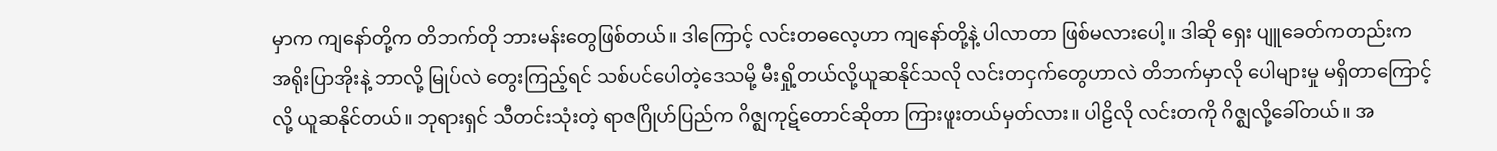မှာက ကျနော်တို့က တိဘက်တို ဘားမန်းတွေဖြစ်တယ်။ ဒါကြောင့် လင်းတဓလေ့ဟာ ကျနော်တို့နဲ့ ပါလာတာ ဖြစ်မလားပေါ့။ ဒါဆို ရှေး ပျူခေတ်ကတည်းက အရိုးပြာအိုးနဲ့ ဘာလို့ မြုပ်လဲ တွေးကြည့်ရင် သစ်ပင်ပေါတဲ့ဒေသမို့ မီးရှို့တယ်လို့ယူဆနိုင်သလို လင်းတငှက်တွေဟာလဲ တိဘက်မှာလို ပေါများမှု မရှိတာကြောင့်လို့ ယူဆနိုင်တယ်။ ဘုရားရှင် သီတင်းသုံးတဲ့ ရာဇဂြိုဟ်ပြည်က ဂိဇ္ဈကုဋ်တောင်ဆိုတာ ကြားဖူးတယ်မှတ်လား။ ပါဠိလို လင်းတကို ဂိဇ္ဈလို့ခေါ်တယ်။ အ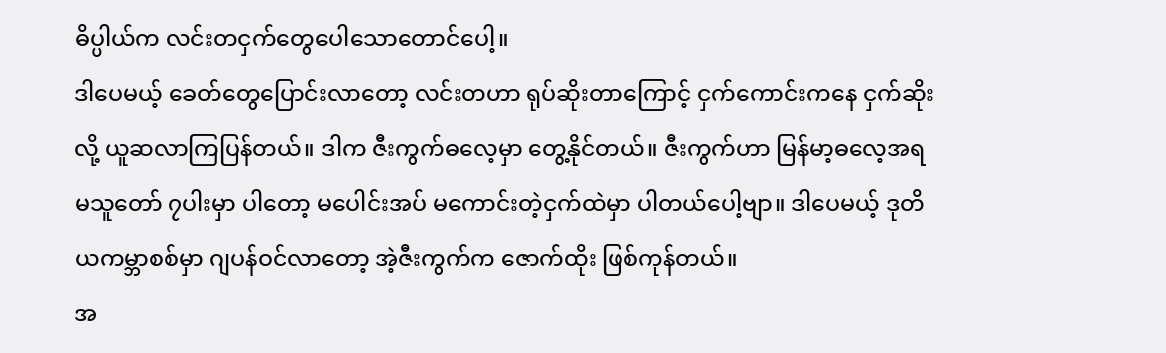ဓိပ္ပါယ်က လင်းတငှက်တွေပေါသောတောင်ပေါ့။
ဒါပေမယ့် ခေတ်တွေပြောင်းလာတော့ လင်းတဟာ ရုပ်ဆိုးတာကြောင့် ငှက်ကောင်းကနေ ငှက်ဆိုးလို့ ယူဆလာကြပြန်တယ်။ ဒါက ဇီးကွက်ဓလေ့မှာ တွေ့နိုင်တယ်။ ဇီးကွက်ဟာ မြန်မာ့ဓလေ့အရ မသူတော် ၇ပါးမှာ ပါတော့ မပေါင်းအပ် မကောင်းတဲ့ငှက်ထဲမှာ ပါတယ်ပေါ့ဗျာ။ ဒါပေမယ့် ဒုတိယကမ္ဘာစစ်မှာ ဂျပန်ဝင်လာတော့ အဲ့ဇီးကွက်က ဇောက်ထိုး ဖြစ်ကုန်တယ်။
အ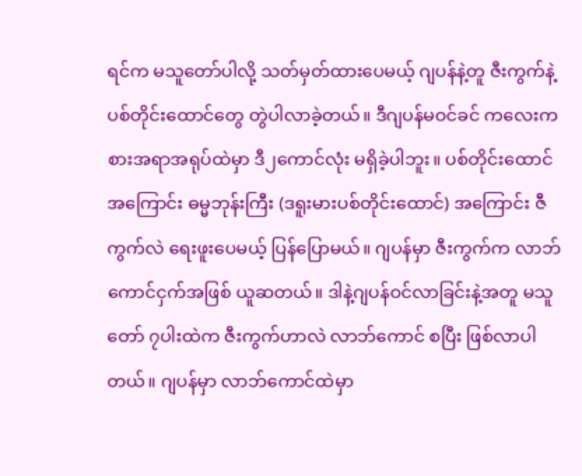ရင်က မသူတော်ပါလို့ သတ်မှတ်ထားပေမယ့် ဂျပန်နဲ့တူ ဇီးကွက်နဲ့ ပစ်တိုင်းထောင်တွေ တွဲပါလာခဲ့တယ်။ ဒီဂျပန်မဝင်ခင် ကလေးကစားအရာအရုပ်ထဲမှာ ဒီ၂ကောင်လုံး မရှိခဲ့ပါဘူး။ ပစ်တိုင်းထောင်အကြောင်း ဓမ္မဘုန်းကြီး (ဒရူးမားပစ်တိုင်းထောင်) အကြောင်း ဇီကွက်လဲ ရေးဖူးပေမယ့် ပြန်ပြောမယ်။ ဂျပန်မှာ ဇီးကွက်က လာဘ်ကောင်ငှက်အဖြစ် ယူဆတယ်။ ဒါနဲ့ဂျပန်ဝင်လာခြင်းနဲ့အတူ မသူတော် ၇ပါးထဲက ဇီးကွက်ဟာလဲ လာဘ်ကောင် စပြီး ဖြစ်လာပါတယ်။ ဂျပန်မှာ လာဘ်ကောင်ထဲမှာ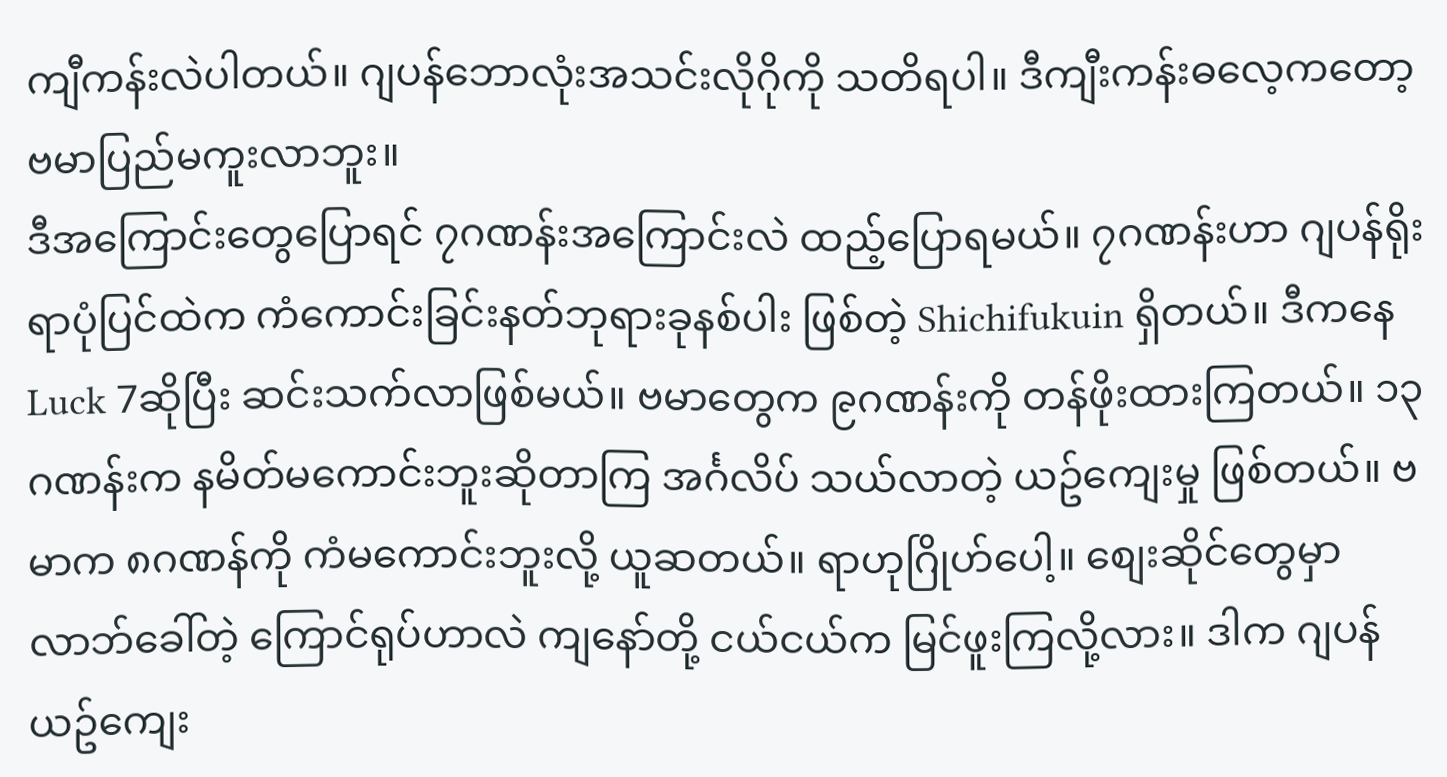ကျီကန်းလဲပါတယ်။ ဂျပန်ဘောလုံးအသင်းလိုဂိုကို သတိရပါ။ ဒီကျီးကန်းဓလေ့ကတော့ ဗမာပြည်မကူးလာဘူး။
ဒီအကြောင်းတွေပြောရင် ၇ဂဏန်းအကြောင်းလဲ ထည့်ပြောရမယ်။ ၇ဂဏန်းဟာ ဂျပန်ရိုးရာပုံပြင်ထဲက ကံကောင်းခြင်းနတ်ဘုရားခုနစ်ပါး ဖြစ်တဲ့ Shichifukuin ရှိတယ်။ ဒီကနေ Luck 7ဆိုပြီး ဆင်းသက်လာဖြစ်မယ်။ ဗမာတွေက ၉ဂဏန်းကို တန်ဖိုးထားကြတယ်။ ၁၃ဂဏန်းက နမိတ်မကောင်းဘူးဆိုတာကြ အင်္ဂလိပ် သယ်လာတဲ့ ယဥ်ကျေးမှု ဖြစ်တယ်။ ဗမာက ၈ဂဏန်ကို ကံမကောင်းဘူးလို့ ယူဆတယ်။ ရာဟုဂြိုဟ်ပေါ့။ စျေးဆိုင်တွေမှာ လာဘ်ခေါ်တဲ့ ကြောင်ရုပ်ဟာလဲ ကျနော်တို့ ငယ်ငယ်က မြင်ဖူးကြလို့လား။ ဒါက ဂျပန်ယဥ်ကျေး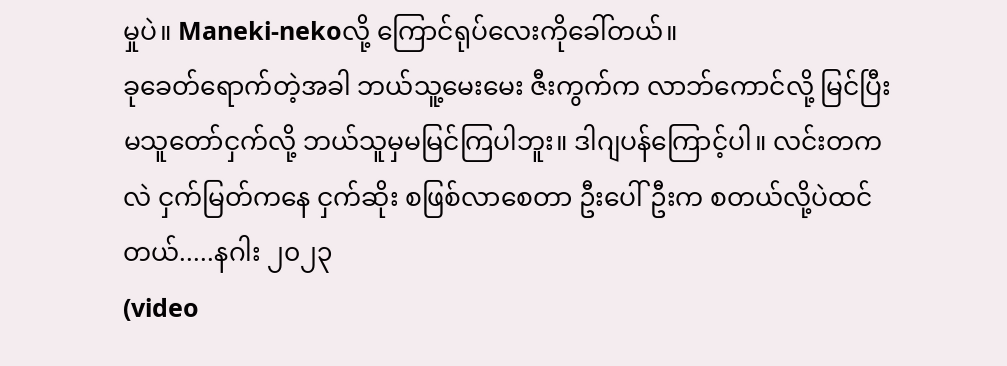မှုပဲ။ Maneki-nekoလို့ ကြောင်ရုပ်လေးကိုခေါ်တယ်။
ခုခေတ်ရောက်တဲ့အခါ ဘယ်သူ့မေးမေး ဇီးကွက်က လာဘ်ကောင်လို့ မြင်ပြီး မသူတော်ငှက်လို့ ဘယ်သူမှမမြင်ကြပါဘူး။ ဒါဂျပန်ကြောင့်ပါ။ လင်းတကလဲ ငှက်မြတ်ကနေ ငှက်ဆိုး စဖြစ်လာစေတာ ဦးပေါ်ဦးက စတယ်လို့ပဲထင်တယ်.....နဂါး ၂၀၂၃
(video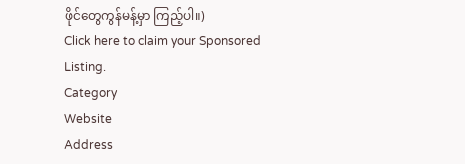ဖိုင်တွေကွန်မန့်မှာ ကြည့်ပါ။)
Click here to claim your Sponsored Listing.
Category
Website
Address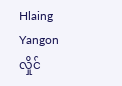Hlaing
Yangon
လှိုင်